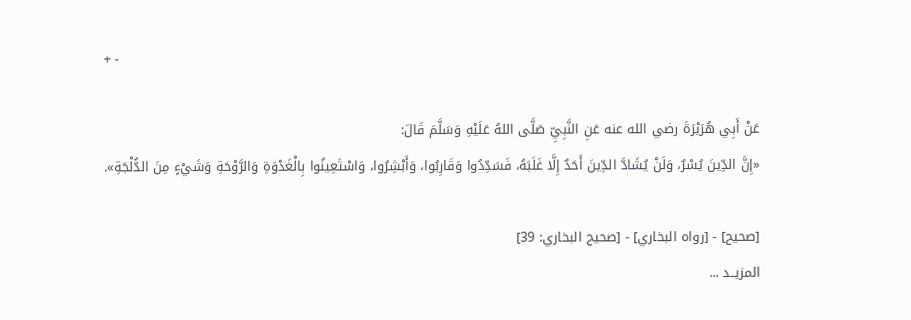+ -

عَنْ أَبِي هُرَيْرَةَ رضي الله عنه عَنِ النَّبِيِّ صَلَّى اللهُ عَلَيْهِ وَسَلَّمَ قَالَ:
«إِنَّ الدِّينَ يُسْرٌ، وَلَنْ يُشَادَّ الدِّينَ أَحَدٌ إِلَّا غَلَبَهُ، فَسَدِّدُوا وَقَارِبُوا، وَأَبْشِرُوا، وَاسْتَعِينُوا بِالْغَدْوَةِ وَالرَّوْحَةِ وَشَيْءٍ مِنَ الدُّلْجَةِ».

[صحيح] - [رواه البخاري] - [صحيح البخاري: 39]
المزيــد ...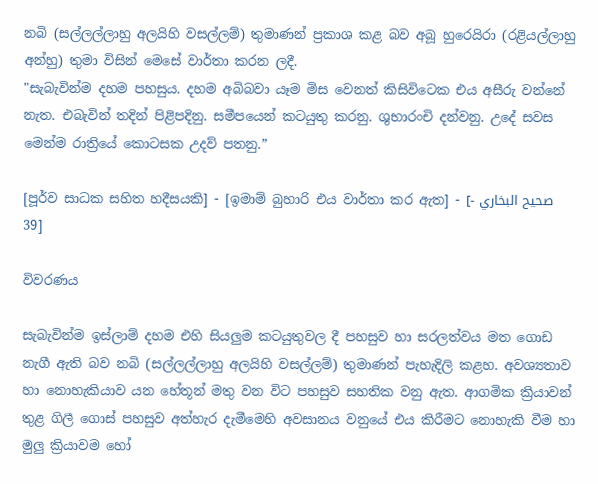නබි (සල්ලල්ලාහු අලයිහි වසල්ලම්) තුමාණන් ප්‍රකාශ කළ බව අබූ හුරෙයිරා (රළියල්ලාහු අන්හු) තුමා විසින් මෙසේ වාර්තා කරන ලදී.
"සැබැවින්ම දහම පහසුය. දහම අබිබවා යෑම මිස වෙනත් කිසිවිටෙක එය අසීරු වන්නේ නැත. එබැවින් තදින් පිළිපදිනු. සමීපයෙන් කටයුතු කරනු. ශුභාරංචි දන්වනු. උදේ සවස මෙන්ම රාත්‍රියේ කොටසක උදව් පතනු.”

[පූර්ව සාධක සහිත හදීසයකි] - [ඉමාම් බුහාරි එය වාර්තා කර ඇත] - [صحيح البخاري - 39]

විවරණය

සැබැවින්ම ඉස්ලාම් දහම එහි සියලුම කටයුතුවල දී පහසුව හා සරලත්වය මත ගොඩ නැගී ඇති බව නබි (සල්ලල්ලාහු අලයිහි වසල්ලම්) තුමාණන් පැහැදිලි කළහ. අවශ්‍යතාව හා නොහැකියාව යන හේතූන් මතු වන විට පහසුව සහතික වනු ඇත. ආගමික ක්‍රියාවන් තුළ ගිලී ගොස් පහසුව අත්හැර දැමීමෙහි අවසානය වනුයේ එය කිරීමට නොහැකි වීම හා මුලු ක්‍රියාවම හෝ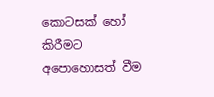කොටසක් හෝ කිරීමට අපොහොසත් වීම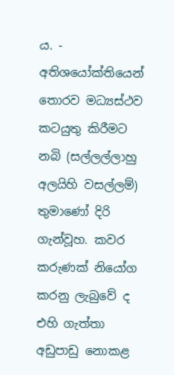ය. - අතිශයෝක්තියෙන් තොරව මධ්‍යස්ථව කටයුතු කිරීමට නබි (සල්ලල්ලාහු අලයිහි වසල්ලම්) තුමාණෝ දිරි ගැන්වූහ. කවර කරුණක් නියෝග කරනු ලැබුවේ ද එහි ගැත්තා අඩුපාඩු නොකළ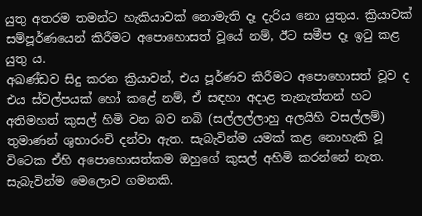යුතු අතරම තමන්ට හැකියාවක් නොමැති දෑ දැරිය නො යුතුය. ක්‍රියාවක් සම්පූර්ණයෙන් කිරීමට අපොහොසත් වූයේ නම්, ඊට සමීප දෑ ඉටු කළ යුතු ය.
අඛණ්ඩව සිදු කරන ක්‍රියාවන්, එය පූර්ණව කිරීමට අපොහොසත් වූව ද එය ස්වල්පයක් හෝ කළේ නම්, ඒ සඳහා අදාළ තැනැත්තන් හට අතිමහත් කුසල් හිමි වන බව නබි (සල්ලල්ලාහු අලයිහි වසල්ලම්) තුමාණන් ශුභාරංචි දන්වා ඇත. සැබැවින්ම යමක් කළ නොහැකි වූ විටෙක ඒහි අපොහොසත්කම ඔහුගේ කුසල් අහිමි කරන්නේ නැත.
සැබැවින්ම මෙලොව ගමනකි.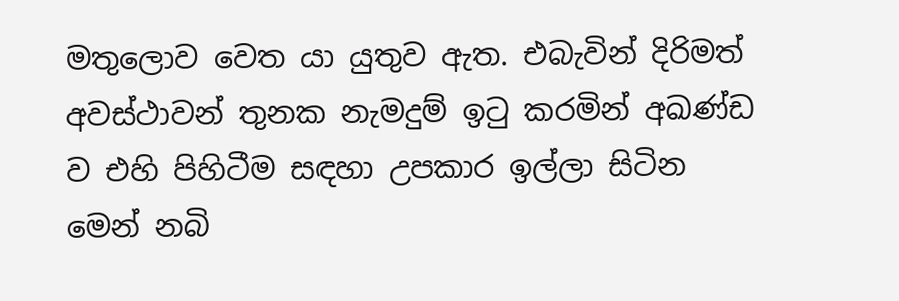මතුලොව වෙත යා යුතුව ඇත. එබැවින් දිරිමත් අවස්ථාවන් තුනක නැමදුම් ඉටු කරමින් අඛණ්ඩ ව එහි පිහිටීම සඳහා උපකාර ඉල්ලා සිටින මෙන් නබි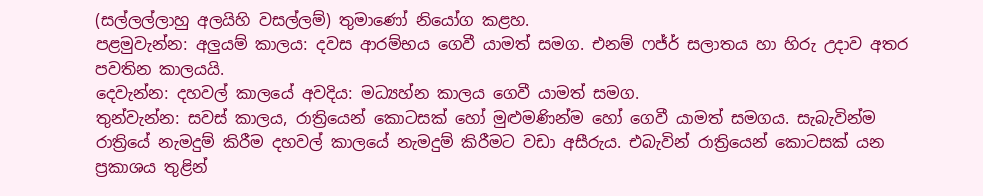(සල්ලල්ලාහු අලයිහි වසල්ලම්) තුමාණෝ නියෝග කළහ.
පළමුවැන්න: අලුයම් කාලය: දවස ආරම්භය ගෙවී යාමත් සමග. එනම් ෆජ්ර් සලාතය හා හිරු උදාව අතර පවතින කාලයයි.
දෙවැන්න: දහවල් කාලයේ අවදිය: මධ්‍යහ්න කාලය ගෙවී යාමත් සමග.
තුන්වැන්න: සවස් කාලය, රාත්‍රියෙන් කොටසක් හෝ මුළුමණින්ම හෝ ගෙවී යාමත් සමගය. සැබැවින්ම රාත්‍රියේ නැමදුම් කිරීම දහවල් කාලයේ නැමදුම් කිරීමට වඩා අසීරුය. එබැවින් රාත්‍රියෙන් කොටසක් යන ප්‍රකාශය තුළින්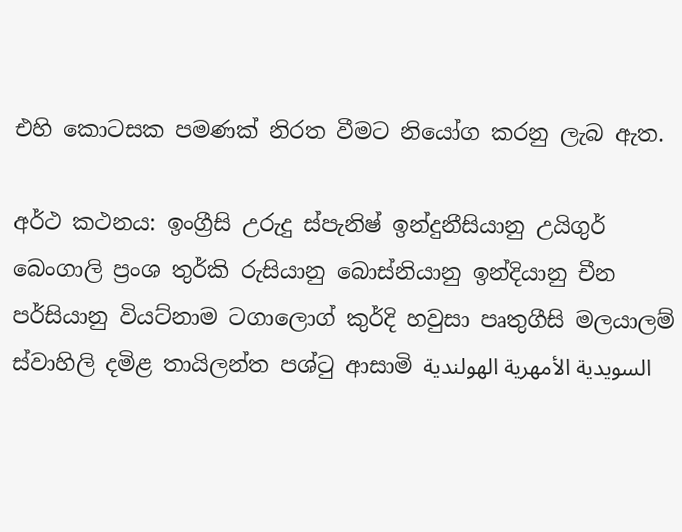එහි කොටසක පමණක් නිරත වීමට නියෝග කරනු ලැබ ඇත.

අර්ථ කථනය: ඉංග්‍රීසි උරුදු ස්පැනිෂ් ඉන්දුනීසියානු උයිගුර් බෙංගාලි ප්‍රංශ තුර්කි රුසියානු බොස්නියානු ඉන්දියානු චීන පර්සියානු වියට්නාම ටගාලොග් කුර්දි හවුසා පෘතුගීසි මලයාලම් ස්වාහිලි දමිළ තායිලන්ත පශ්ටු ආසාමි السويدية الأمهرية الهولندية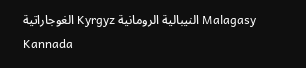الغوجاراتية Kyrgyz النيبالية الرومانية Malagasy Kannada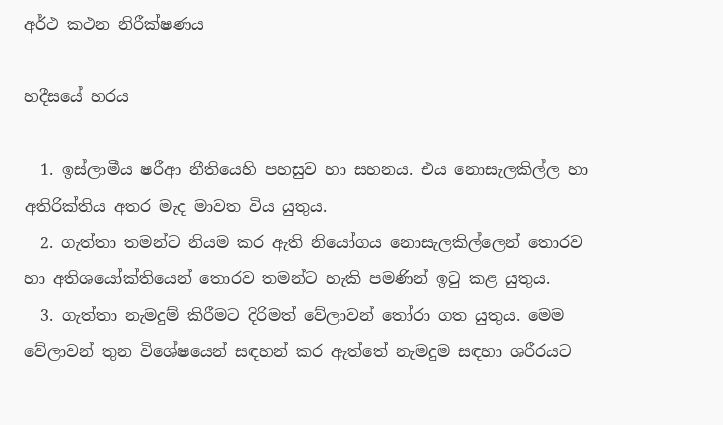අර්ථ කථන නිරීක්ෂණය

හදීසයේ හරය

  1. ඉස්ලාමීය ෂරීආ නීතියෙහි පහසුව හා සහනය. එය නොසැලකිල්ල හා අතිරික්තිය අතර මැද මාවත විය යුතුය.
  2. ගැත්තා තමන්ට නියම කර ඇති නියෝගය නොසැලකිල්ලෙන් තොරව හා අතිශයෝක්තියෙන් තොරව තමන්ට හැකි පමණින් ඉටු කළ යුතුය.
  3. ගැත්තා නැමදුම් කිරීමට දිරිමත් වේලාවන් තෝරා ගත යුතුය. මෙම වේලාවන් තුන විශේෂයෙන් සඳහන් කර ඇත්තේ නැමදුම සඳහා ශරීරයට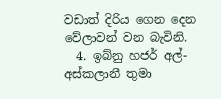වඩාත් දිරිය ගෙන දෙන වේලාවන් වන බැවිනි.
  4. ඉබ්නු හජර් අල්-අස්කලානී තුමා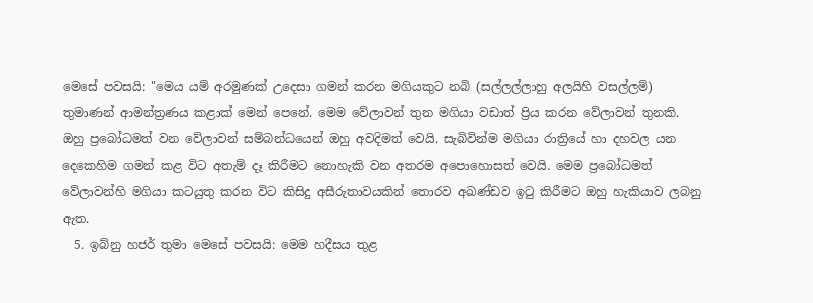මෙසේ පවසයි: "මෙය යම් අරමුණක් උදෙසා ගමන් කරන මගියකුට නබි (සල්ලල්ලාහු අලයිහි වසල්ලම්) තුමාණන් ආමන්ත්‍රණය කළාක් මෙන් ‌පෙනේ. මෙම වේලාවන් තුන මගියා වඩාත් ප්‍රිය කරන වේලාවන් තුනකි. ඔහු ප්‍රබෝධමත් වන වේලාවන් සම්බන්ධයෙන් ඔහු අවදිමත් වෙයි. සැබිවින්ම මගියා රාත්‍රියේ හා දහවල යන දෙකෙහිම ගමන් කළ විට අතැම් දෑ කිරීමට නොහැකි වන අතරම අපොහොසත් වෙයි. මෙම ප්‍රබෝධමත් වේලාවන්හි මගියා කටයුතු කරන විට කිසිදු අසීරුතාවයකින් තොරව අඛණ්ඩව ඉටු කිරීමට ඔහු හැකියාව ලබනු ඇත.
  5. ඉබ්නු හජර් තුමා මෙසේ පවසයි: මෙම හදීසය තුළ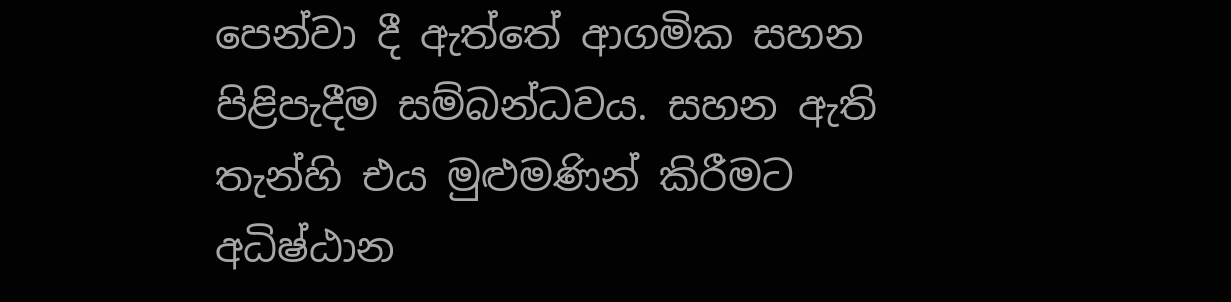පෙන්වා දී ඇත්තේ ආගමික සහන පිළිපැදීම සම්බන්ධවය. සහන ඇති තැන්හි එය මුළුමණින් කිරීමට අධිෂ්ඨාන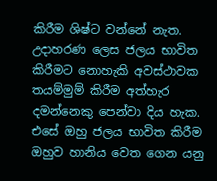කිරීම ශිෂ්ට වන්නේ නැත. උදාහරණ ලෙස ජලය භාවිත කිරීමට නොහැකි අවස්ථාවක තයම්මුම් කිරීම අත්හැර දමන්නෙකු පෙන්වා දිය හැක. එසේ ඔහු ජලය භාවිත කිරීම ඔහුව හානිය වෙත ගෙන යනු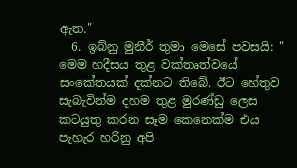ඇත."
  6. ඉබ්නු මුනීර් තුමා මෙසේ පවසයි: " මෙම හදීසය තුළ වක්තෘත්වයේ සංකේතයක් දක්නට තිබේ. ඊට හේතුව සැබැවින්ම දහම තුළ මුරණ්ඩු ලෙස කටයුතු කරන සෑම කෙනෙක්ම එය පැහැර හරිනු අපි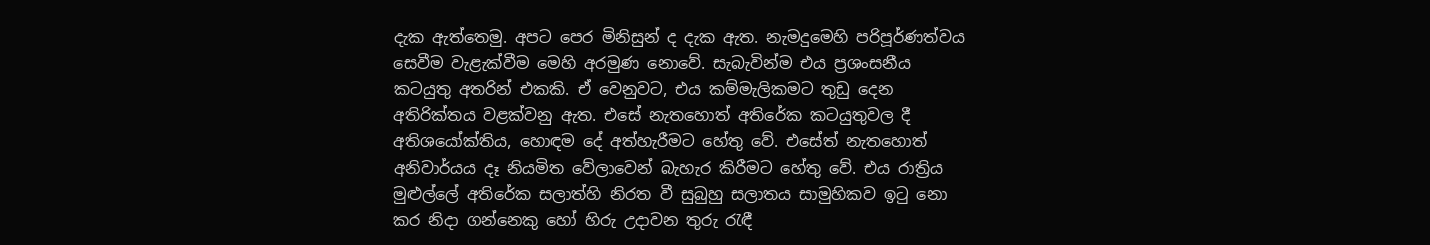දැක ඇත්තෙමු. අපට පෙර මිනිසුන් ද දැක ඇත. නැමදුමෙහි පරිපූර්ණත්වය සෙවීම වැළැක්වීම මෙහි අරමුණ නොවේ. සැබැවින්ම එය ප්‍රශංසනීය කටයුතු අතරින් එකකි. ඒ වෙනුවට, එය කම්මැලිකමට තුඩු දෙන අතිරික්තය වළක්වනු ඇත. එසේ නැතහොත් අතිරේක කටයුතුවල දී අතිශයෝක්තිය, හොඳම දේ අත්හැරීමට හේතු වේ. එසේත් නැතහොත් අනිවාර්යය දෑ නියමිත වේලාවෙන් බැහැර කිරීමට හේතු වේ. එය රාත්‍රිය මුළුල්ලේ අතිරේක සලාත්හි නිරත වී සුබුහු සලාතය සාමුහිකව ඉටු නො කර නිදා ගන්නෙකු හෝ හිරු උදාවන තුරු රැඳී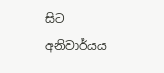සිට අනිවාර්යය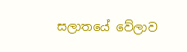සලාතයේ වේලාව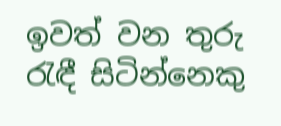ඉවත් වන තුරු රැඳී සිටින්නෙකු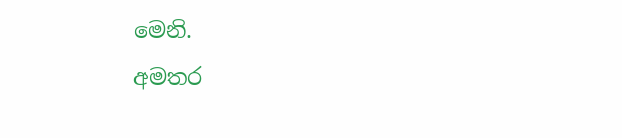මෙනි.
අමතර